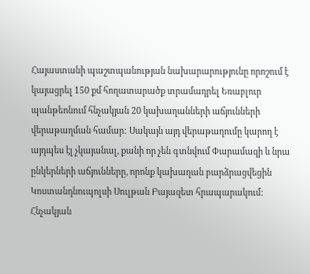Հայաստանի պաշտպանության նախարարությունը որոշում է կայացրել 150 քմ հողատարածք տրամադրել Եռաբլուր պանթեոնում հնչակյան 20 կախաղանների աճյունների վերաթաղման համար: Սակայն այդ վերաթաղումը կարող է այդպես էլ չկայանալ, քանի որ չեն գտնվում Փարամազի և նրա ընկերների աճյունները, որոնք կախաղան բարձրացվեցին Կոստանդնուպոլսի Սուլթան Բայազետ հրապարակում:
Հնչակյան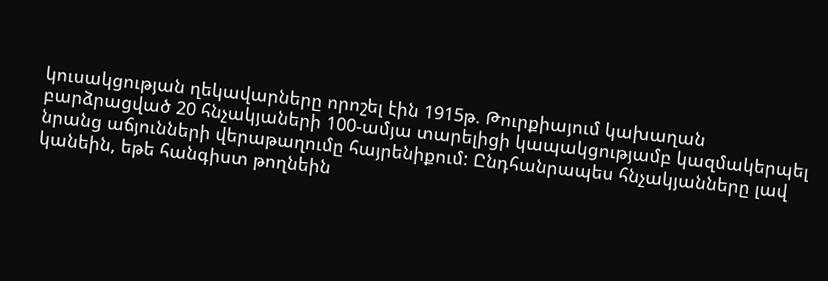կուսակցության ղեկավարները որոշել էին 1915թ. Թուրքիայում կախաղան բարձրացված 20 հնչակյաների 100-ամյա տարելիցի կապակցությամբ կազմակերպել նրանց աճյունների վերաթաղումը հայրենիքում: Ընդհանրապես հնչակյանները լավ կանեին, եթե հանգիստ թողնեին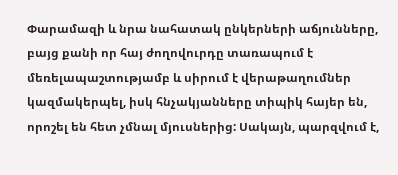Փարամազի և նրա նահատակ ընկերների աճյունները, բայց քանի որ հայ ժողովուրդը տառապում է մեռելապաշտությամբ և սիրում է վերաթաղումներ կազմակերպել, իսկ հնչակյանները տիպիկ հայեր են, որոշել են հետ չմնալ մյուսներից: Սակայն, պարզվում է,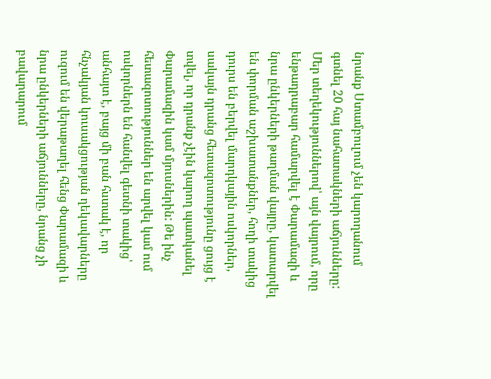նրանք Ստամբուլում չեն կարողանում գտնել 20 հայ նահատակների աճյունները:
Մեր տեղեկություններով՝ այն վայրում, որը ենթադրաբար համարվել է Փարամազի և նրա ընկերների թաղման վայրը, կատարվել են փորման աշխատանքներ, հողի տակից դուրս են բերվել մարդկային ոսկորներ, սակայն դրանց հետազոտությունը ցույց է տվել, որ դրանք չէին կարող պատկանել Փարամազին կամ մյուսներին: Թե ինչ հետազոտություններ են արվել կամ ում ոսկորներն են հանվել գետնի տակից՝ անհայտ է, բայց մի բան հստակ է, որ հնչակյան կուսակցության ղեկավարները ուզում են վերաթաղել հենց Փարամազի և նրա ընկերների աճյունները, նրանց չի բավարարում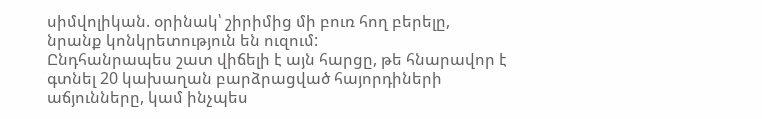սիմվոլիկան. օրինակ՝ շիրիմից մի բուռ հող բերելը, նրանք կոնկրետություն են ուզում:
Ընդհանրապես շատ վիճելի է այն հարցը, թե հնարավոր է գտնել 20 կախաղան բարձրացված հայորդիների աճյունները, կամ ինչպես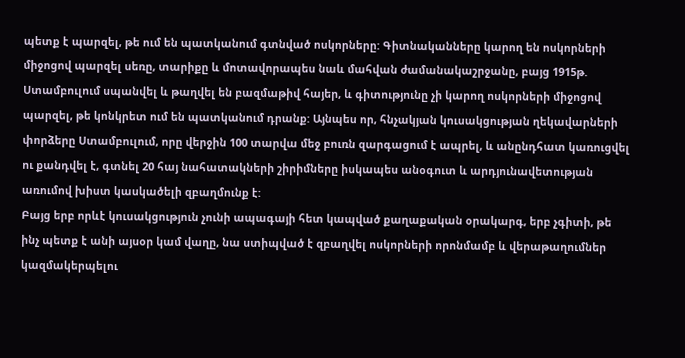պետք է պարզել, թե ում են պատկանում գտնված ոսկորները: Գիտնականները կարող են ոսկորների միջոցով պարզել սեռը, տարիքը և մոտավորապես նաև մահվան ժամանակաշրջանը, բայց 1915թ. Ստամբուլում սպանվել և թաղվել են բազմաթիվ հայեր, և գիտությունը չի կարող ոսկորների միջոցով պարզել, թե կոնկրետ ում են պատկանում դրանք: Այնպես որ, հնչակյան կուսակցության ղեկավարների փորձերը Ստամբուլում, որը վերջին 100 տարվա մեջ բուռն զարգացում է ապրել, և անընդհատ կառուցվել ու քանդվել է, գտնել 20 հայ նահատակների շիրիմները իսկապես անօգուտ և արդյունավետության առումով խիստ կասկածելի զբաղմունք է:
Բայց երբ որևէ կուսակցություն չունի ապագայի հետ կապված քաղաքական օրակարգ, երբ չգիտի, թե ինչ պետք է անի այսօր կամ վաղը, նա ստիպված է զբաղվել ոսկորների որոնմամբ և վերաթաղումներ կազմակերպելու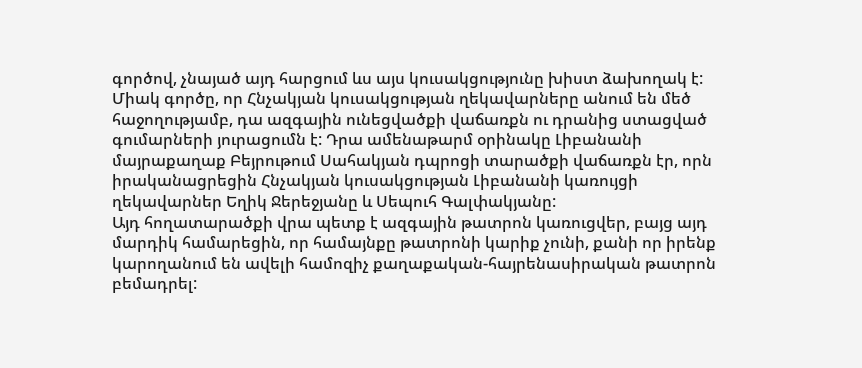գործով, չնայած այդ հարցում ևս այս կուսակցությունը խիստ ձախողակ է:
Միակ գործը, որ Հնչակյան կուսակցության ղեկավարները անում են մեծ հաջողությամբ, դա ազգային ունեցվածքի վաճառքն ու դրանից ստացված գումարների յուրացումն է: Դրա ամենաթարմ օրինակը Լիբանանի մայրաքաղաք Բեյրութում Սահակյան դպրոցի տարածքի վաճառքն էր, որն իրականացրեցին Հնչակյան կուսակցության Լիբանանի կառույցի ղեկավարներ Եղիկ Ջերեջյանը և Սեպուհ Գալփակյանը:
Այդ հողատարածքի վրա պետք է ազգային թատրոն կառուցվեր, բայց այդ մարդիկ համարեցին, որ համայնքը թատրոնի կարիք չունի, քանի որ իրենք կարողանում են ավելի համոզիչ քաղաքական-հայրենասիրական թատրոն բեմադրել: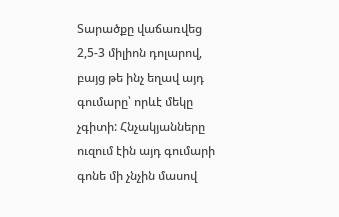Տարածքը վաճառվեց 2,5-3 միլիոն դոլարով, բայց թե ինչ եղավ այդ գումարը՝ որևէ մեկը չգիտի: Հնչակյանները ուզում էին այդ գումարի գոնե մի չնչին մասով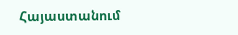Հայաստանում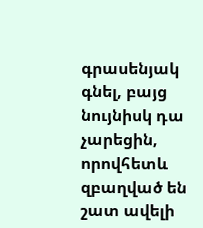գրասենյակ գնել, բայց նույնիսկ դա չարեցին, որովհետև զբաղված են շատ ավելի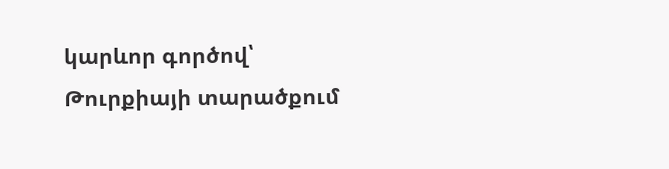կարևոր գործով՝ Թուրքիայի տարածքում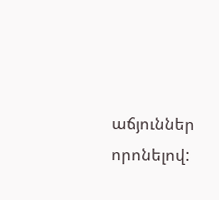աճյուններ որոնելով: